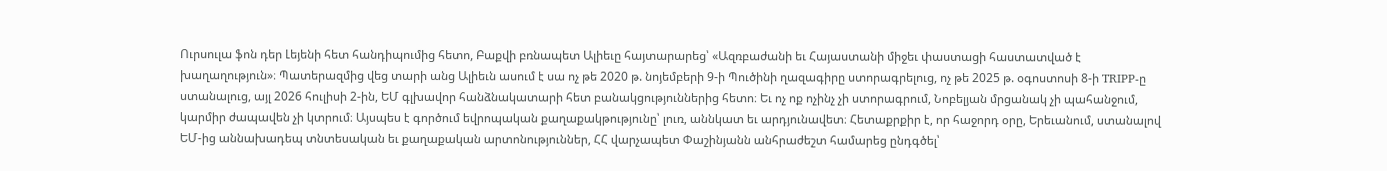Ուրսուլա ֆոն դեր Լեյենի հետ հանդիպումից հետո, Բաքվի բռնապետ Ալիեւը հայտարարեց՝ «Ազռբաժանի եւ Հայաստանի միջեւ փաստացի հաստատված է խաղաղություն»։ Պատերազմից վեց տարի անց Ալիեւն ասում է սա ոչ թե 2020 թ. նոյեմբերի 9-ի Պուծինի ղազագիրը ստորագրելուց, ոչ թե 2025 թ. օգոստոսի 8-ի TRIPP-ը ստանալուց, այլ 2026 հուլիսի 2-ին, ԵՄ գլխավոր հանձնակատարի հետ բանակցություններից հետո։ Եւ ոչ ոք ոչինչ չի ստորագրում, Նոբելյան մրցանակ չի պահանջում, կարմիր ժապավեն չի կտրում։ Այսպես է գործում եվրոպական քաղաքակթությունը՝ լուռ, աննկատ եւ արդյունավետ։ Հետաքրքիր է, որ հաջորդ օրը, Երեւանում, ստանալով ԵՄ-ից աննախադեպ տնտեսական եւ քաղաքական արտոնություններ, ՀՀ վարչապետ Փաշինյանն անհրաժեշտ համարեց ընդգծել՝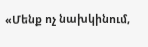«Մենք ոչ նախկինում,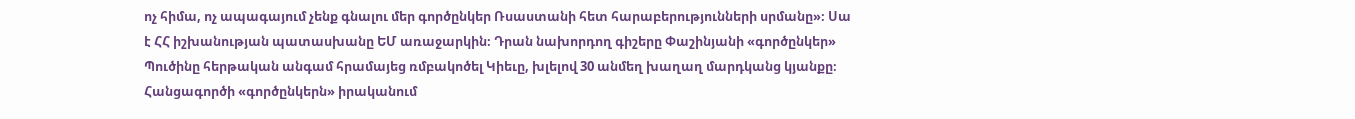ոչ հիմա, ոչ ապագայում չենք գնալու մեր գործընկեր Ռսաստանի հետ հարաբերությունների սրմանը»։ Սա է ՀՀ իշխանության պատասխանը ԵՄ առաջարկին։ Դրան նախորդող գիշերը Փաշինյանի «գործընկեր» Պուծինը հերթական անգամ հրամայեց ռմբակոծել Կիեւը, խլելով 30 անմեղ խաղաղ մարդկանց կյանքը։ Հանցագործի «գործընկերն» իրականում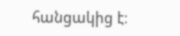հանցակից է։